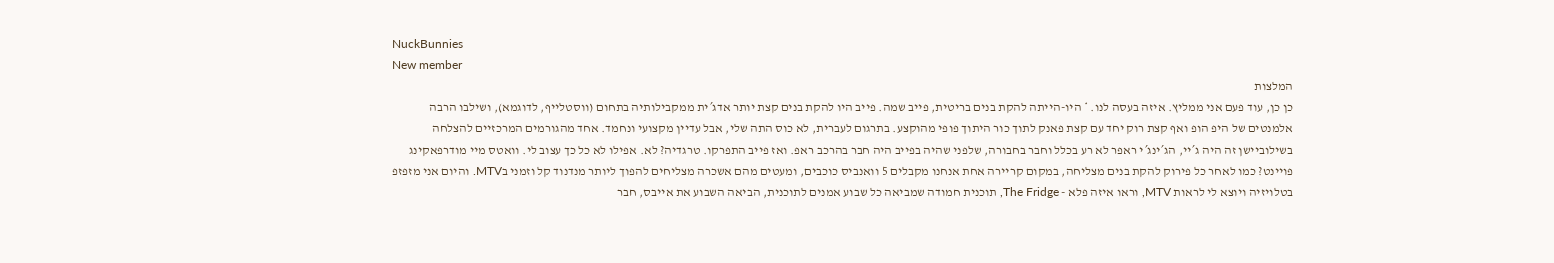NuckBunnies
New member
המלצות
כן כן, עוד פעם אני ממליץ. איזה בעסה לנו. * היו-הייתה להקת בנים בריטית, פייב שמה. פייב היו להקת בנים קצת יותר אדג´ית ממקבילותיה בתחום (ווסטלייף, לדוגמא), ושילבו הרבה אלמנטים של היפ הופ ואף קצת רוק יחד עם קצת פאנק לתוך כור היתוך פופי מהוקצע. בתרגום לעברית, לא כוס התה שלי, אבל עדיין מקצועי ונחמד. אחד מהגורמים המרכזיים להצלחה בשילוביישן זה היה ג´יי, הג´ינג´י ראפר לא רע בכלל וחבר בחבורה, שלפני שהיה בפייב היה חבר בהרכב ראפ. ואז פייב התפרקו. טרגדיה? לא. אפילו לא כל כך עצוב לי. וואטס מיי מודרפאקינג פויינט? כמו לאחר כל פירוק להקת בנים מצליחה, במקום קריירה אחת אנחנו מקבלים 5 וואנביס כוכבים, ומעטים מהם אשכרה מצליחים להפוך ליותר מנדנוד קל וזמני בMTV. והיום אני מזפזפ בטלויזיה ויוצא לי לראות MTV, וראו איזה פלא - The Fridge, תוכנית חמודה שמביאה כל שבוע אמנים לתוכנית, הביאה השבוע את אייבס, חבר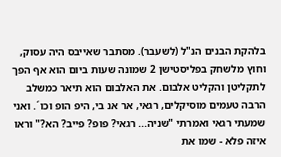בלהקת הבנים הנ"ל (לשעבר). מסתבר שאייבס היה עסוק, וחוץ מלשחק בפליסטישן 2 שמונה שעות ביום הוא אף הפך לתקליטן והקליט אלבום. את האלבום הוא תיאר כמשלב הרבה טעמים מוסיקלים, רגאי, אר אנ בי, היפ הופ וכו´. ואני שמעתי רגאי ואמרתי "שניה... רגאי? פופ? פייב? הא?" וראו איזה פלא - שמו את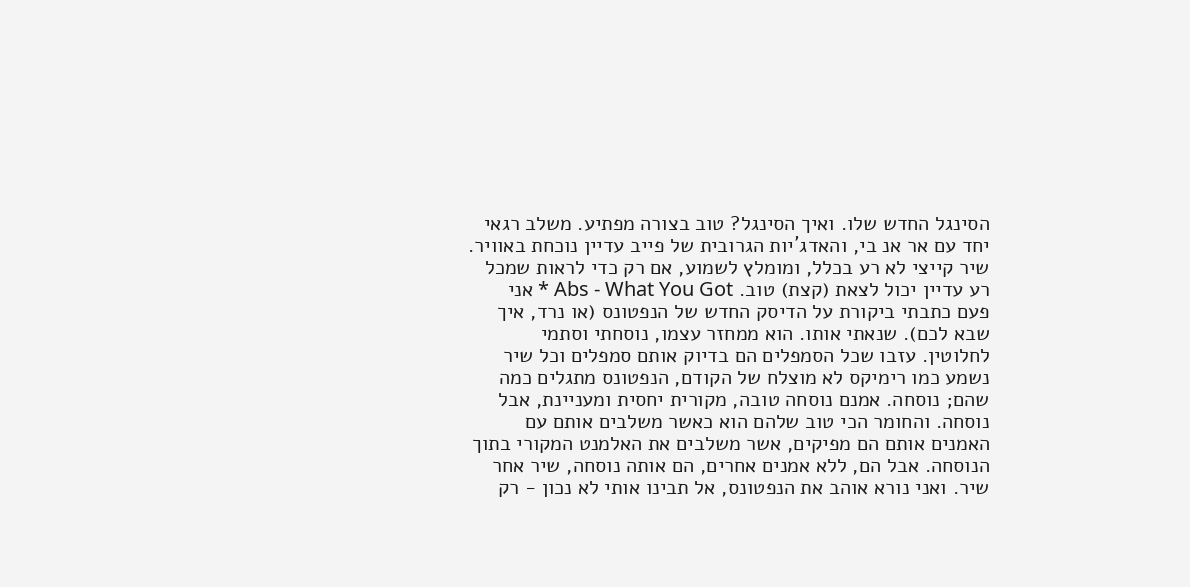הסינגל החדש שלו. ואיך הסינגל? טוב בצורה מפתיע. משלב רגאי יחד עם אר אנ בי, והאדג´יות הגרובית של פייב עדיין נוכחת באוויר. שיר קייצי לא רע בכלל, ומומלץ לשמוע, אם רק כדי לראות שמכל רע עדיין יכול לצאת (קצת) טוב. Abs - What You Got * אני פעם כתבתי ביקורת על הדיסק החדש של הנפטונס (או נרד, איך שבא לכם). שנאתי אותו. הוא ממחזר עצמו, נוסחתי וסתמי לחלוטין. עזבו שכל הסמפלים הם בדיוק אותם סמפלים וכל שיר נשמע כמו רימיקס לא מוצלח של הקודם, הנפטונס מתגלים כמה שהם; נוסחה. אמנם נוסחה טובה, מקורית יחסית ומעניינת, אבל נוסחה. והחומר הכי טוב שלהם הוא כאשר משלבים אותם עם האמנים אותם הם מפיקים, אשר משלבים את האלמנט המקורי בתוך הנוסחה. אבל הם, ללא אמנים אחרים, הם אותה נוסחה, שיר אחר שיר. ואני נורא אוהב את הנפטונס, אל תבינו אותי לא נכון - רק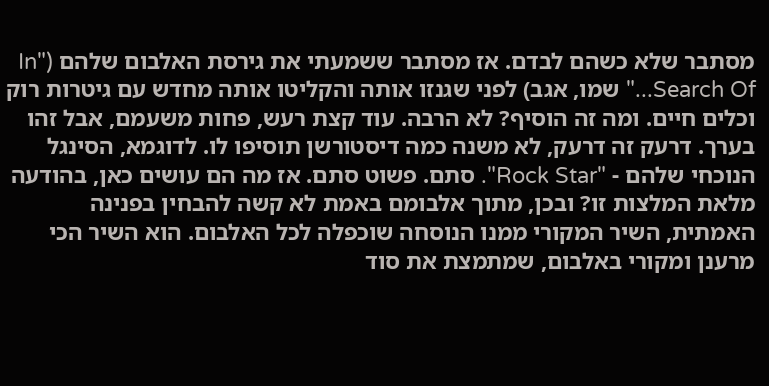מסתבר שלא כשהם לבדם. אז מסתבר ששמעתי את גירסת האלבום שלהם ("In Search Of..." שמו, אגב) לפני שגנזו אותה והקליטו אותה מחדש עם גיטרות רוק וכלים חיים. ומה זה הוסיף? לא הרבה. עוד קצת רעש, פחות משעמם, אבל זהו בערך. דרעק זה דרעק, לא משנה כמה דיסטורשן תוסיפו לו. לדוגמא, הסינגל הנוכחי שלהם - "Rock Star". סתם. פשוט סתם. אז מה הם עושים כאן, בהודעה מלאת המלצות זו? ובכן, מתוך אלבומם באמת לא קשה להבחין בפנינה האמתית, השיר המקורי ממנו הנוסחה שוכפלה לכל האלבום. הוא השיר הכי מרענן ומקורי באלבום, שמתמצת את סוד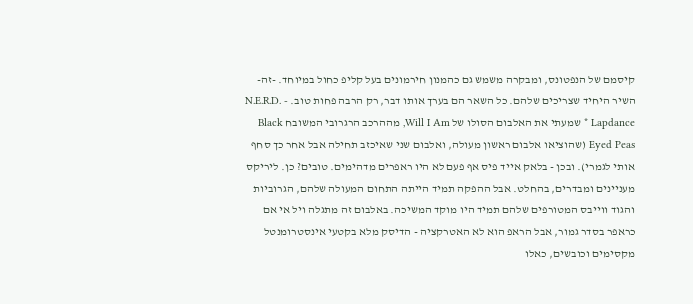קיסמם של הנפטונס, ומבקרה משמש גם כהמנון חירמונים בעל קליפ כחול במיוחד. -זה- השיר היחיד שצריכים שלהם. כל השאר הם בערך אותו דבר, רק הרבה פחות טוב. N.E.R.D. - Lapdance * שמעתי את האלבום הסולו של Will I Am, מההרכב הרגרובי המשובח Black Eyed Peas (שהוציאו אלבום ראשון מעולה, ואלבום שני שאיכזב תחילה אבל אחר כך סחף אותי לגמרי). ובכן - בלאק אייד פיס אף פעם לא היו ראפרים מדהימים. טובים? כן. ליריקס מעניינים ומבדרים, בהחלט. אבל ההפקה תמיד הייתה התחום המעולה שלהם, הגרוביות והגוד ווייבס המטורפים שלהם תמיד היו מוקד המשיכה. באלבום זה מתגלה ויל אי אם כראפר בסדר גמור, אבל הראפ הוא לא האטרקציה - הדיסק מלא בקטעי אינסטרומנטל מקסימים וכובשים, כאלו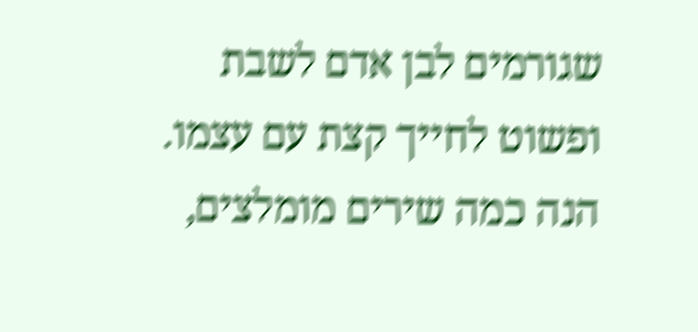שגורמים לבן אדם לשבת ופשוט לחייך קצת עם עצמו. הנה כמה שירים מומלצים,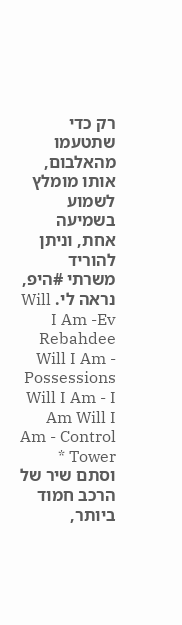רק כדי שתטעמו מהאלבום, אותו מומלץ לשמוע בשמיעה אחת, וניתן להוריד משרתי #היפ, נראה לי. Will I Am -Ev Rebahdee Will I Am - Possessions Will I Am - I Am Will I Am - Control Tower * וסתם שיר של הרכב חמוד ביותר,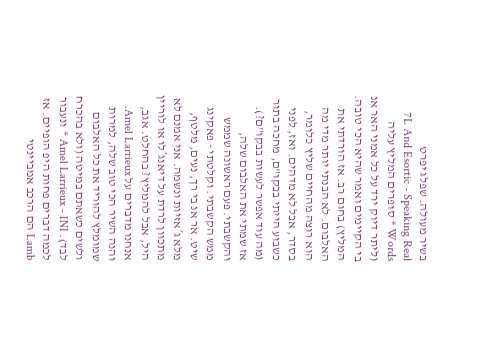בשיר מעולה. שפלג יפרט
7L And Esortic - Speaking Real Words * סופרים המליץ עליה (ליתר דיוק ירד על כל אמני האר אנ בי הקיימים ואמר שהיא הכי טובה. המליץ) בחום רב. אז הורדתי את האלבום. לא הבנתי יותר מדי מה הוא רוצה מהחיים שליץ כלומר, בסדר, אבל לא מדהים. ואז, לפני כשבוע הייתי בבקו"ם, מחכה בתור (מה עוד אפשר לעשות בבקו"ם?). אז שמתי את האלבום שלה, והקשבתי. פעם ראשונה שממש ממש הקשבתי. וקלטתי - פאקינג שיט. אר אנ בי רך, נעים, מלטף, מלא ג´אזיות ונשמה. אני אמנם לא מתכוון לרדת על דיאנג´לו או לוריין היל, אבל להמליץ? בהחלט. אגב, אנחנו מדברים על Amel Larrieux. והנה השיר הכי טוב שלה, למרות שמומלץ להוריד את כל האלבום ולשים כשאתם במיטה (ולא בהכרח לבד). Amel Larrieux - INI * ונעבור לכמה דברים פחות היפ הופיים. אז Lamb הם הרכב אמביינטי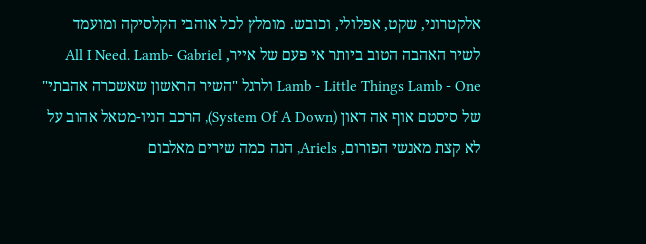אלקטרוני, שקט, אפלולי, וכובש. מומלץ לכל אוהבי הקלסיקה ומועמד לשיר האהבה הטוב ביותר אי פעם של אייר, All I Need. Lamb- Gabriel Lamb - Little Things Lamb - One ולרגל "השיר הראשון שאשכרה אהבתי" של סיסטם אוף אה דאון (System Of A Down), הרכב הניו-מטאל אהוב על לא קצת מאנשי הפורום, Ariels, הנה כמה שירים מאלבום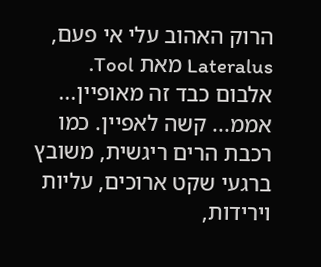הרוק האהוב עלי אי פעם, Lateralus מאת Tool. אלבום כבד זה מאופיין... אממ... קשה לאפיין. כמו רכבת הרים ריגשית, משובץ ברגעי שקט ארוכים, עליות וירידות,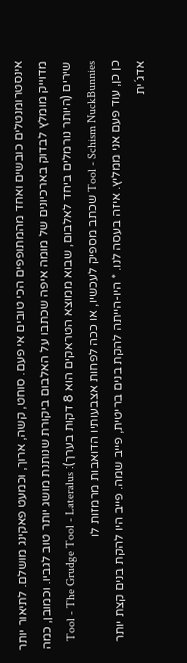אינסטרומנטלים כובשים ואחד מהמתופפים הכי טובים אי פעם. סוחט, קשה, ארוך, וכמעט פאקינג מושלם. לתיאור יותר מדוייק מומלץ לבדוק בארכיונים של מומה איפה שכתבו על האלבום ביקורת שנותנת מושג יותר טוב לגביו. וכמובן, כמה שירים (היותר נורמלים ביחד לאלבום, שבוא ממוצא הטראקים הוא 8 דקות בערך): Tool - The Grudge Tool - Lateralus Tool - Schism NuckBunnies שכתב מספיק לעכשיו, או ככה לפחות אצבעותיו הדואבות מרמזות לו
כן כן, עוד פעם אני ממליץ. איזה בעסה לנו. * היו-הייתה להקת בנים בריטית, פייב שמה. פייב היו להקת בנים קצת יותר אדג´ית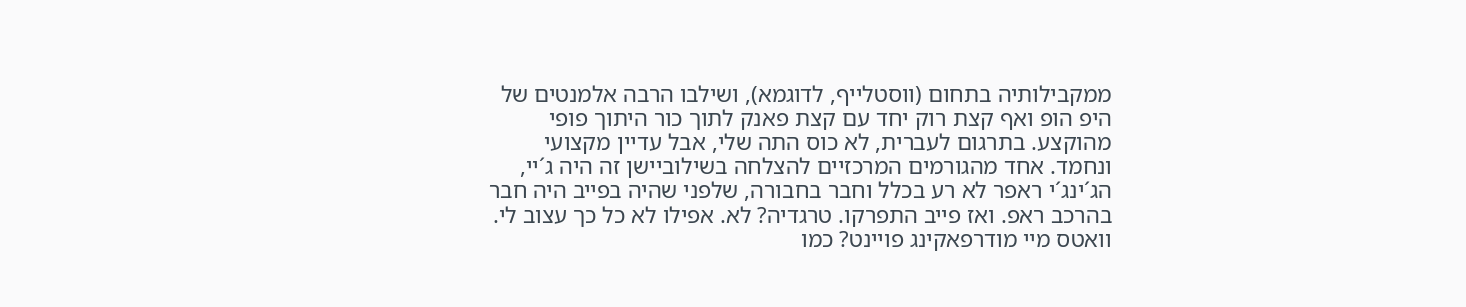ממקבילותיה בתחום (ווסטלייף, לדוגמא), ושילבו הרבה אלמנטים של היפ הופ ואף קצת רוק יחד עם קצת פאנק לתוך כור היתוך פופי מהוקצע. בתרגום לעברית, לא כוס התה שלי, אבל עדיין מקצועי ונחמד. אחד מהגורמים המרכזיים להצלחה בשילוביישן זה היה ג´יי, הג´ינג´י ראפר לא רע בכלל וחבר בחבורה, שלפני שהיה בפייב היה חבר בהרכב ראפ. ואז פייב התפרקו. טרגדיה? לא. אפילו לא כל כך עצוב לי. וואטס מיי מודרפאקינג פויינט? כמו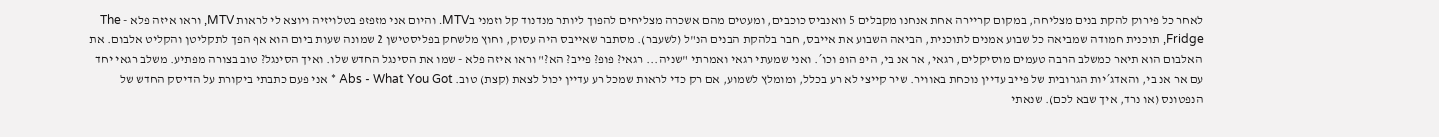לאחר כל פירוק להקת בנים מצליחה, במקום קריירה אחת אנחנו מקבלים 5 וואנביס כוכבים, ומעטים מהם אשכרה מצליחים להפוך ליותר מנדנוד קל וזמני בMTV. והיום אני מזפזפ בטלויזיה ויוצא לי לראות MTV, וראו איזה פלא - The Fridge, תוכנית חמודה שמביאה כל שבוע אמנים לתוכנית, הביאה השבוע את אייבס, חבר בלהקת הבנים הנ"ל (לשעבר). מסתבר שאייבס היה עסוק, וחוץ מלשחק בפליסטישן 2 שמונה שעות ביום הוא אף הפך לתקליטן והקליט אלבום. את האלבום הוא תיאר כמשלב הרבה טעמים מוסיקלים, רגאי, אר אנ בי, היפ הופ וכו´. ואני שמעתי רגאי ואמרתי "שניה... רגאי? פופ? פייב? הא?" וראו איזה פלא - שמו את הסינגל החדש שלו. ואיך הסינגל? טוב בצורה מפתיע. משלב רגאי יחד עם אר אנ בי, והאדג´יות הגרובית של פייב עדיין נוכחת באוויר. שיר קייצי לא רע בכלל, ומומלץ לשמוע, אם רק כדי לראות שמכל רע עדיין יכול לצאת (קצת) טוב. Abs - What You Got * אני פעם כתבתי ביקורת על הדיסק החדש של הנפטונס (או נרד, איך שבא לכם). שנאתי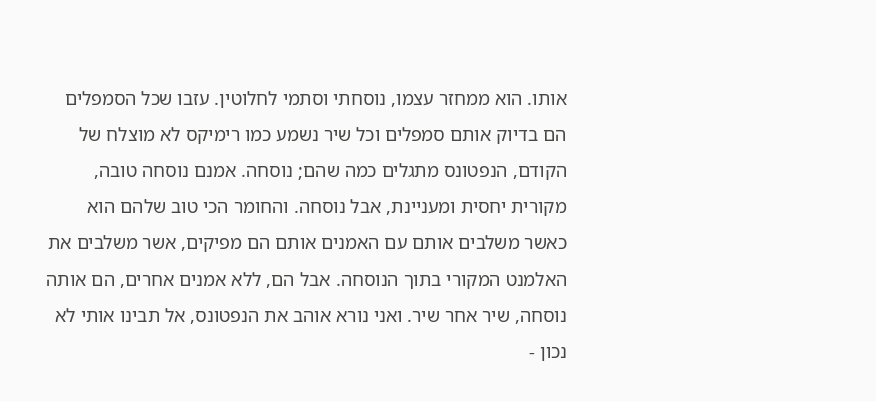אותו. הוא ממחזר עצמו, נוסחתי וסתמי לחלוטין. עזבו שכל הסמפלים הם בדיוק אותם סמפלים וכל שיר נשמע כמו רימיקס לא מוצלח של הקודם, הנפטונס מתגלים כמה שהם; נוסחה. אמנם נוסחה טובה, מקורית יחסית ומעניינת, אבל נוסחה. והחומר הכי טוב שלהם הוא כאשר משלבים אותם עם האמנים אותם הם מפיקים, אשר משלבים את האלמנט המקורי בתוך הנוסחה. אבל הם, ללא אמנים אחרים, הם אותה נוסחה, שיר אחר שיר. ואני נורא אוהב את הנפטונס, אל תבינו אותי לא נכון -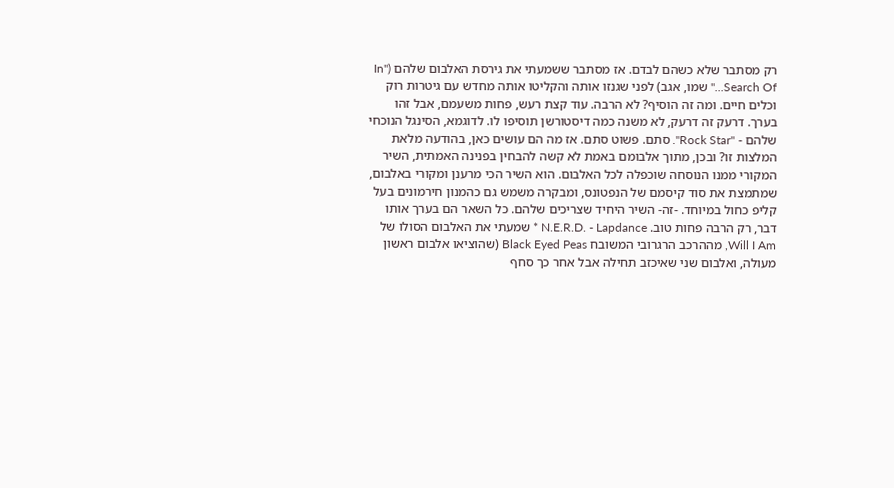רק מסתבר שלא כשהם לבדם. אז מסתבר ששמעתי את גירסת האלבום שלהם ("In Search Of..." שמו, אגב) לפני שגנזו אותה והקליטו אותה מחדש עם גיטרות רוק וכלים חיים. ומה זה הוסיף? לא הרבה. עוד קצת רעש, פחות משעמם, אבל זהו בערך. דרעק זה דרעק, לא משנה כמה דיסטורשן תוסיפו לו. לדוגמא, הסינגל הנוכחי שלהם - "Rock Star". סתם. פשוט סתם. אז מה הם עושים כאן, בהודעה מלאת המלצות זו? ובכן, מתוך אלבומם באמת לא קשה להבחין בפנינה האמתית, השיר המקורי ממנו הנוסחה שוכפלה לכל האלבום. הוא השיר הכי מרענן ומקורי באלבום, שמתמצת את סוד קיסמם של הנפטונס, ומבקרה משמש גם כהמנון חירמונים בעל קליפ כחול במיוחד. -זה- השיר היחיד שצריכים שלהם. כל השאר הם בערך אותו דבר, רק הרבה פחות טוב. N.E.R.D. - Lapdance * שמעתי את האלבום הסולו של Will I Am, מההרכב הרגרובי המשובח Black Eyed Peas (שהוציאו אלבום ראשון מעולה, ואלבום שני שאיכזב תחילה אבל אחר כך סחף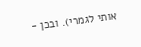אותי לגמרי). ובכן -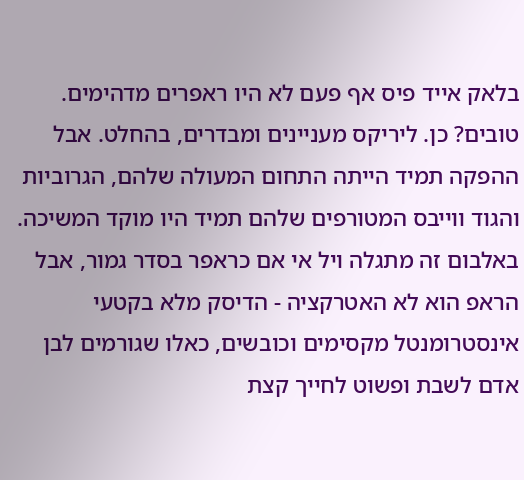בלאק אייד פיס אף פעם לא היו ראפרים מדהימים. טובים? כן. ליריקס מעניינים ומבדרים, בהחלט. אבל ההפקה תמיד הייתה התחום המעולה שלהם, הגרוביות והגוד ווייבס המטורפים שלהם תמיד היו מוקד המשיכה. באלבום זה מתגלה ויל אי אם כראפר בסדר גמור, אבל הראפ הוא לא האטרקציה - הדיסק מלא בקטעי אינסטרומנטל מקסימים וכובשים, כאלו שגורמים לבן אדם לשבת ופשוט לחייך קצת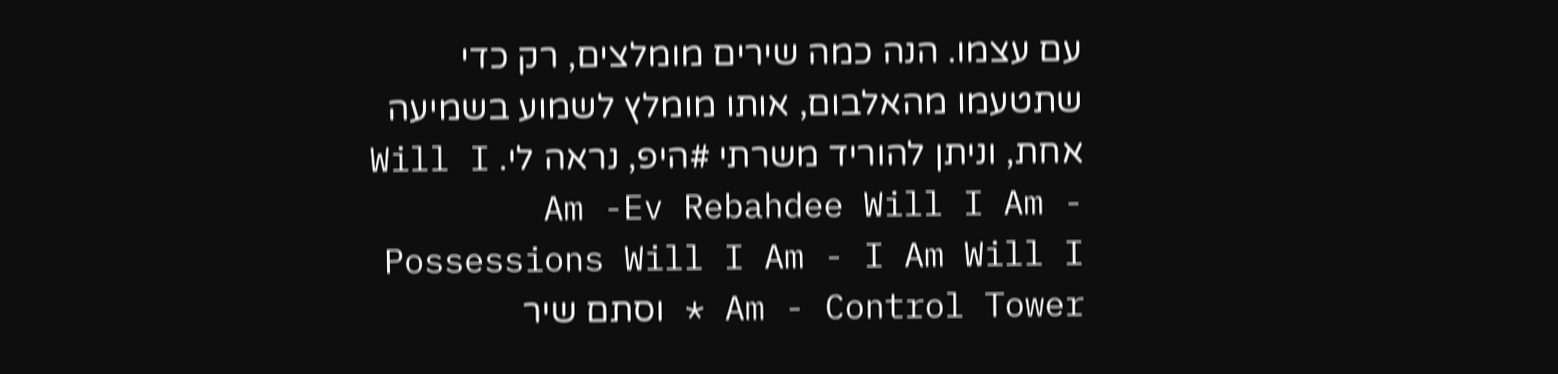עם עצמו. הנה כמה שירים מומלצים, רק כדי שתטעמו מהאלבום, אותו מומלץ לשמוע בשמיעה אחת, וניתן להוריד משרתי #היפ, נראה לי. Will I Am -Ev Rebahdee Will I Am - Possessions Will I Am - I Am Will I Am - Control Tower * וסתם שיר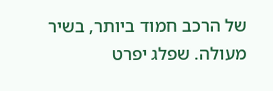של הרכב חמוד ביותר, בשיר מעולה. שפלג יפרט